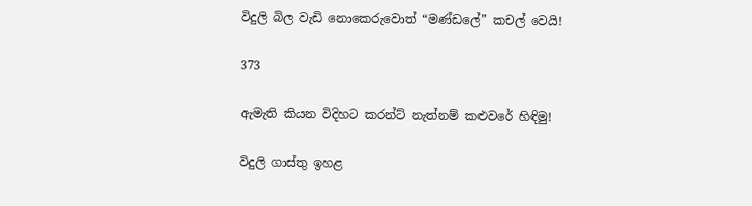විදුලි බිල වැඩි නොකෙරුවොත් “මණ්ඩලේ” කචල් වෙයි!

373

ඇමැති කියන විදිහට කරන්ට් නැත්නම් කළුවරේ හිඳිමු!

විදුලි ගාස්තු ඉහළ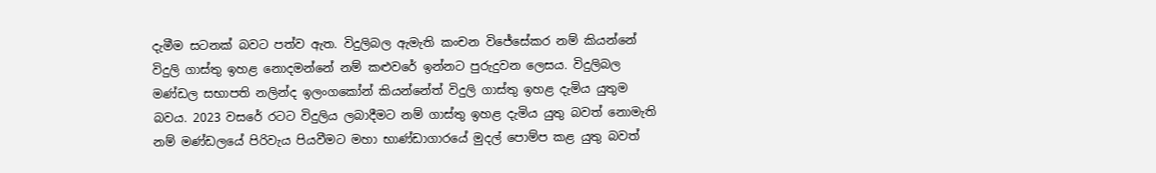දැමීම සටනක් බවට පත්ව ඇත. විදුලිබල ඇමැති කංචන විජේසේකර නම් කියන්නේ විදුලි ගාස්තු ඉහළ නොදමන්නේ නම් කළුවරේ ඉන්නට පුරුදුවන ලෙසය. විදුලිබල මණ්ඩල සභාපති නලින්ද ඉලංගකෝන් කියන්නේත් විදුලි ගාස්තු ඉහළ දැමිය යුතුම බවය. 2023 වසරේ රටට විදුලිය ලබාදීමට නම් ගාස්තු ඉහළ දැමිය යුතු බවත් නොමැති නම් මණ්ඩලයේ පිරිවැය පියවීමට මහා භාණ්ඩාගාරයේ මුදල් පොම්ප කළ යුතු බවත්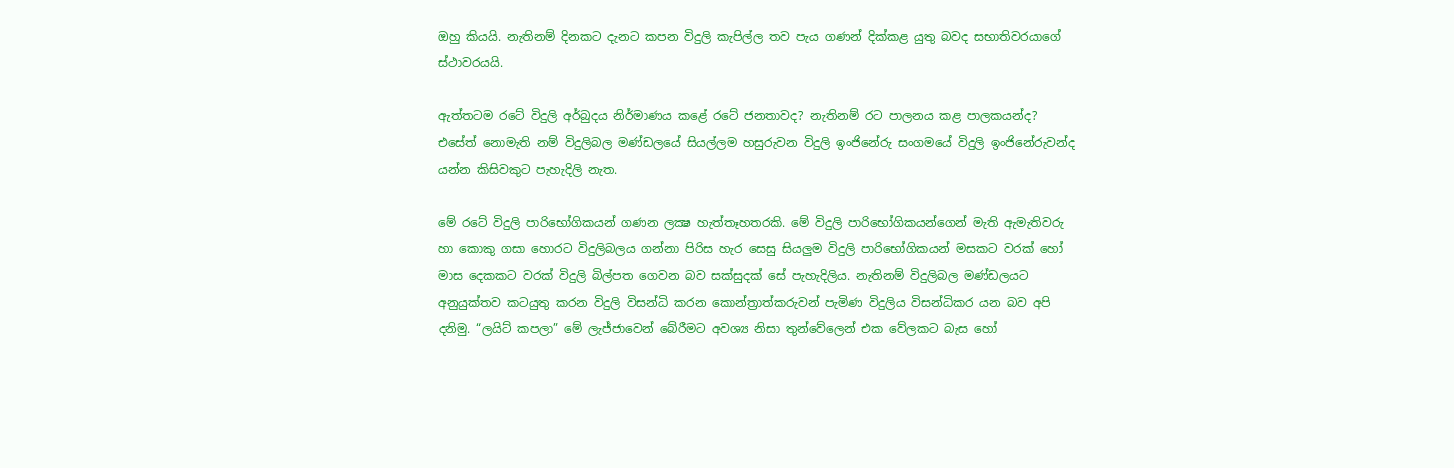ඔහු කියයි. නැතිනම් දිනකට දැනට කපන විදුලි කැපිල්ල තව පැය ගණන් දික්කළ යුතු බවද සභාතිවරයාගේ ස්ථාවරයයි.

ඇත්තටම රටේ විදුලි අර්බුදය නිර්මාණය කළේ රටේ ජනතාවද? නැතිනම් රට පාලනය කළ පාලකයන්ද? එසේත් නොමැති නම් විදුලිබල මණ්ඩලයේ සියල්ලම හසුරුවන විදුලි ඉංජිනේරු සංගමයේ විදුලි ඉංජිනේරුවන්ද යන්න කිසිවකුට පැහැදිලි නැත.

මේ රටේ විදුලි පාරිභෝගිකයන් ගණන ලක්‍ෂ හැත්තෑහතරකි. මේ විදුලි පාරිභෝගිකයන්ගෙන් මැති ඇමැතිවරු හා කොකු ගසා හොරට විදුලිබලය ගන්නා පිරිස හැර සෙසු සියලුම විදුලි පාරිභෝගිකයන් මසකට වරක් හෝ මාස දෙකකට වරක් විදුලි බිල්පත ගෙවන බව සක්සුදක් සේ පැහැදිලිය. නැතිනම් විදුලිබල මණ්ඩලයට අනුයුක්තව කටයුතු කරන විදුලි විසන්ධි කරන කොන්ත්‍රාත්කරුවන් පැමිණ විදුලිය විසන්ධිකර යන බව අපි දනිමු. “ලයිට් කපලා” මේ ලැජ්ජාවෙන් බේරීමට අවශ්‍ය නිසා තුන්වේලෙන් එක වේලකට බැස හෝ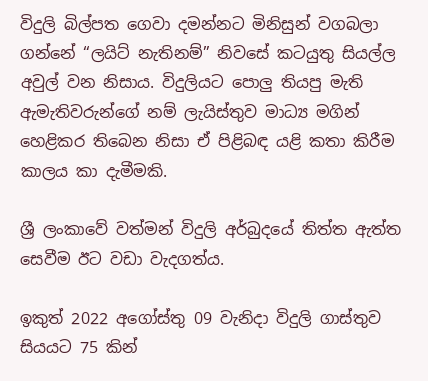විදුලි බිල්පත ගෙවා දමන්නට මිනිසුන් වගබලා ගන්නේ “ලයිට් නැතිනම්” නිවසේ කටයුතු සියල්ල අවුල් වන නිසාය. විදුලියට පොලු තියපු මැති ඇමැතිවරුන්ගේ නම් ලැයිස්තුව මාධ්‍ය මගින් හෙළිකර තිබෙන නිසා ඒ පිළිබඳ යළි කතා කිරීම කාලය කා දැමීමකි.

ශ්‍රී ලංකාවේ වත්මන් විදුලි අර්බුදයේ තිත්ත ඇත්ත සෙවීම ඊට වඩා වැදගත්ය.

ඉකුත් 2022 අගෝස්තු 09 වැනිදා විදුලි ගාස්තුව සියයට 75 කින්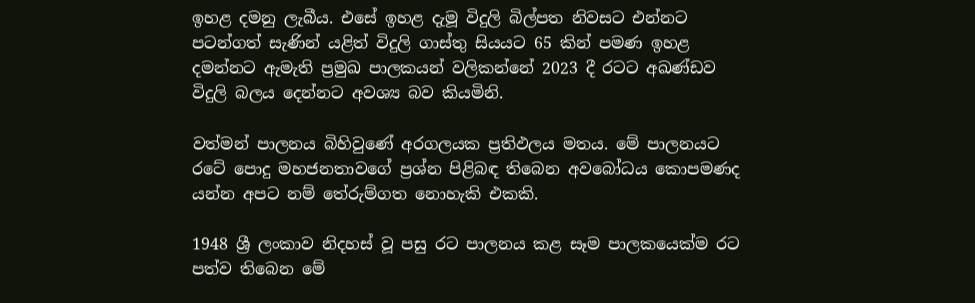ඉහළ දමනු ලැබීය. එසේ ඉහළ දැමූ විදුලි බිල්පත නිවසට එන්නට පටන්ගත් සැණින් යළිත් විදුලි ගාස්තු සියයට 65 කින් පමණ ඉහළ දමන්නට ඇමැති ප්‍රමුඛ පාලකයන් වලිකන්නේ 2023 දී රටට අඛණ්ඩව විදුලි බලය දෙන්නට අවශ්‍ය බව කියමිනි.

වත්මන් පාලනය බිහිවුණේ අරගලයක ප්‍රතිඵලය මතය. මේ පාලනයට රටේ පොදු මහජනතාවගේ ප්‍රශ්න පිළිබඳ තිබෙන අවබෝධය කොපමණද යන්න අපට නම් තේරුම්ගත නොහැකි එකකි.

1948 ශ්‍රී ලංකාව නිදහස් වූ පසු රට පාලනය කළ සෑම පාලකයෙක්ම රට පත්ව තිබෙන මේ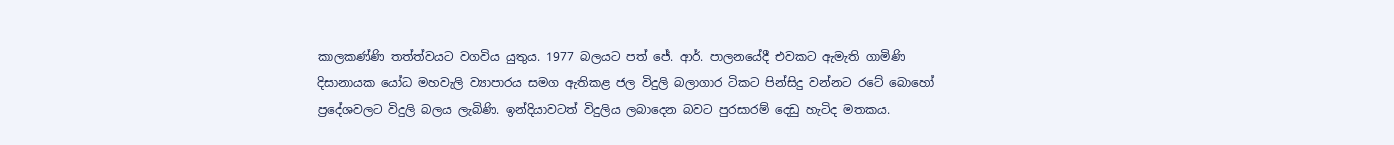කාලකණ්ණි තත්ත්වයට වගවිය යුතුය. 1977 බලයට පත් ජේ. ආර්. පාලනයේදී එවකට ඇමැති ගාමිණි දිසානායක යෝධ මහවැලි ව්‍යාපාරය සමග ඇතිකළ ජල විදුලි බලාගාර ටිකට පින්සිදු වන්නට රටේ බොහෝ ප්‍රදේශවලට විදුලි බලය ලැබිණි. ඉන්දියාවටත් විදුලිය ලබාදෙන බවට පුරසාරම් දෙඩු හැටිද මතකය.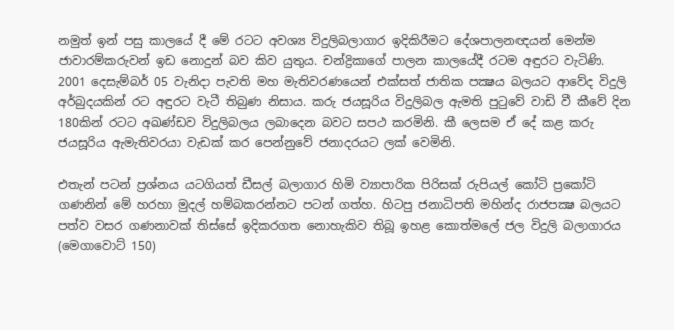නමුත් ඉන් පසු කාලයේ දී මේ රටට අවශ්‍ය විදුලිබලාගාර ඉදිකිරීමට දේශපාලනඥයන් මෙන්ම ජාවාරම්කරුවන් ඉඩ නොදුන් බව කිව යුතුය. චන්ද්‍රිකාගේ පාලන කාලයේදී රටම අඳුරට වැටිණි. 2001 දෙසැම්බර් 05 වැනිදා පැවති මහ මැතිවරණයෙන් එක්සත් ජාතික පක්‍ෂය බලයට ආවේද විදුලි අර්බුදයකින් රට අඳුරට වැටී තිබුණ නිසාය. කරු ජයසූරිය විදුලිබල ඇමති පුටුවේ වාඩි වී කීවේ දින 180කින් රටට අඛණ්ඩව විදුලිබලය ලබාදෙන බවට සපථ කරමිනි. කී ලෙසම ඒ දේ කළ කරු ජයසූරිය ඇමැතිවරයා වැඩක් කර පෙන්නුවේ ජනාදරයට ලක් වෙමිනි.

එතැන් පටන් ප්‍රශ්නය යටගියත් ඩීසල් බලාගාර හිමි ව්‍යාපාරික පිරිසක් රුපියල් කෝටි ප්‍රකෝටි ගණනින් මේ හරහා මුදල් හම්බකරන්නට පටන් ගත්හ. හිටපු ජනාධිපති මහින්ද රාජපක්‍ෂ බලයට පත්ව වසර ගණනාවක් තිස්සේ ඉදිකරගත නොහැකිව තිබූ ඉහළ කොත්මලේ ජල විදුලි බලාගාරය (මෙගාවොට් 150)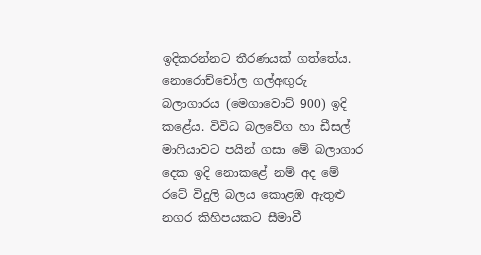ඉදිකරන්නට තීරණයක් ගත්තේය. නොරොච්චෝල ගල්අඟුරු බලාගාරය (මෙගාවොට් 900) ඉදි කළේය. විවිධ බලවේග හා ඩීසල් මාෆියාවට පයින් ගසා මේ බලාගාර දෙක ඉදි නොකළේ නම් අද මේ රටේ විදුලි බලය කොළඹ ඇතුළු නගර කිහිපයකට සීමාවී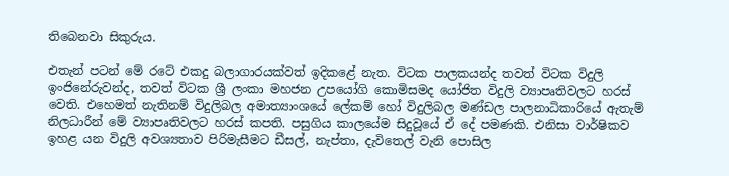තිබෙනවා සිකුරුය.

එතැන් පටන් මේ රටේ එකදු බලාගාරයක්වත් ඉදිකළේ නැත. විටක පාලකයන්ද තවත් විටක විදුලි ඉංජිනේරුවන්ද, තවත් විටක ශ්‍රී ලංකා මහජන උපයෝගි කොමිසමද යෝජිත විදුලි ව්‍යාපෘතිවලට හරස් වෙති. එහෙමත් නැතිනම් විදුලිබල අමාත්‍යාංශයේ ලේකම් හෝ විදුලිබල මණ්ඩල පාලනාධිකාරියේ ඇතැම් නිලධාරීන් මේ ව්‍යාපෘතිවලට හරස් කපති. පසුගිය කාලයේම සිදුවූයේ ඒ දේ පමණකි. එනිසා වාර්ෂිකව ඉහළ යන විදුලි අවශ්‍යතාව පිරිමැසීමට ඩීසල්, නැප්තා, දැවිතෙල් වැනි පොසිල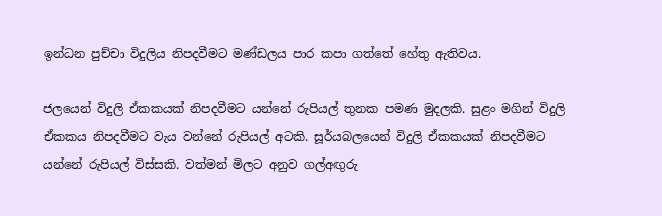ඉන්ධන පුච්චා විදුලිය නිපදවීමට මණ්ඩලය පාර කපා ගත්තේ හේතු ඇතිවය.

ජලයෙන් විදුලි ඒකකයක් නිපදවීමට යන්නේ රුපියල් තුනක පමණ මුදලකි. සුළං මගින් විදුලි ඒකකය නිපදවීමට වැය වන්නේ රුපියල් අටකි. සූර්යබලයෙන් විදුලි ඒකකයක් නිපදවීමට යන්නේ රුපියල් විස්සකි. වත්මන් මිලට අනුව ගල්අඟුරු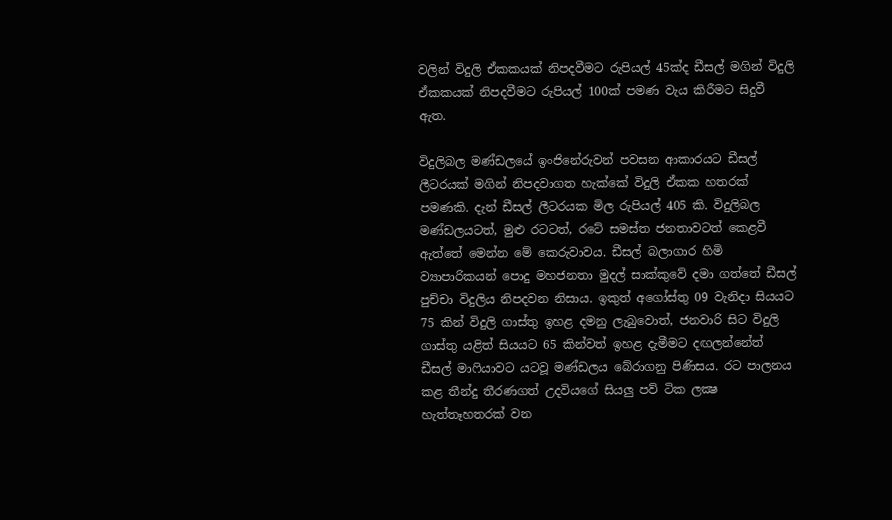වලින් විදුලි ඒකකයක් නිපදවීමට රුපියල් 45ක්ද ඩීසල් මගින් විදුලි ඒකකයක් නිපදවීමට රුපියල් 100ක් පමණ වැය කිරීමට සිදුවී ඇත.

විදුලිබල මණ්ඩලයේ ඉංජිනේරුවන් පවසන ආකාරයට ඩීසල් ලීටරයක් මගින් නිපදවාගත හැක්කේ විදුලි ඒකක හතරක් පමණකි. දැන් ඩීසල් ලීටරයක මිල රුපියල් 405 කි. විදුලිබල මණ්ඩලයටත්, මුළු රටටත්, රටේ සමස්ත ජනතාවටත් කෙළවී ඇත්තේ මෙන්න මේ කෙරුවාවය. ඩීසල් බලාගාර හිමි ව්‍යාපාරිකයන් පොදු මහජනතා මුදල් සාක්කුවේ දමා ගත්තේ ඩීසල් පුච්චා විදුලිය නිපදවන නිසාය. ඉකුත් අගෝස්තු 09 වැනිදා සියයට 75 කින් විදුලි ගාස්තු ඉහළ දමනු ලැබුවොත්, ජනවාරි සිට විදුලි ගාස්තු යළිත් සියයට 65 කින්වත් ඉහළ දැමීමට දඟලන්නේත් ඩීසල් මාෆියාවට යටවූ මණ්ඩලය බේරාගනු පිණිසය. රට පාලනය කළ තීන්දු තීරණගත් උදවියගේ සියලු පව් ටික ලක්‍ෂ හැත්තෑහතරක් වන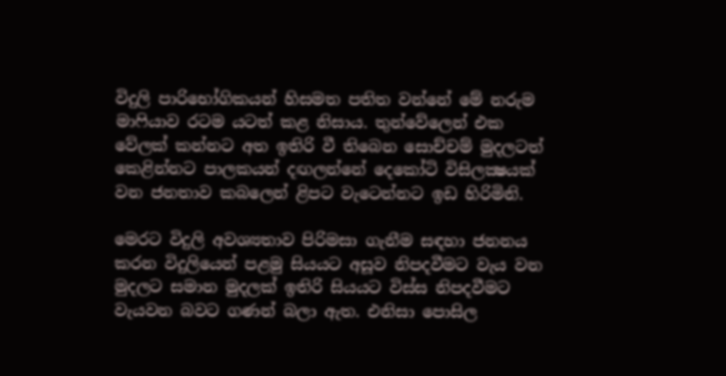විදුලි පාරිභෝගිකයන් හිසමත පතිත වන්නේ මේ නරුම මාෆියාව රටම යටත් කළ නිසාය. තුන්වේලෙන් එක වේලක් කන්නට අත ඉතිරි වී තිබෙන සොච්චම් මුදලටත් කෙළින්නට පාලකයන් දඟලන්නේ දෙකෝටි විසිලක්‍ෂයක් වන ජනතාව කබලෙන් ළිපට වැටෙන්නට ඉඩ හිරිමිනි.

මෙරට විදුලි අවශ්‍යතාව පිරිමසා ගැනීම සඳහා ජනනය කරන විදුලියෙන් පළමු සියයට අසූව නිපදවීමට වැය වන මුදලට සමාන මුදලක් ඉතිරි සියයට විස්ස නිපදවීමට වැයවන බවට ගණන් බලා ඇත. එනිසා පොසිල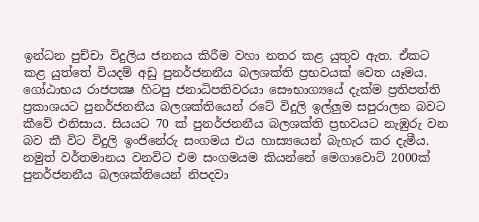ඉන්ධන පුච්චා විදුලිය ජනනය කිරීම වහා නතර කළ යුතුව ඇත. ඒකට කළ යුත්තේ වියදම් අඩු පුනර්ජනනීය බලශක්ති ප්‍රභවයක් වෙත යෑමය. ගෝඨාභය රාජපක්‍ෂ හිටපු ජනාධිපතිවරයා සෞභාග්‍යයේ දැක්ම ප්‍රතිපත්ති ප්‍රකාශයට පුනර්ජනනීය බලශක්තියෙන් රටේ විදුලි ඉල්ලුම සපුරාලන බවට කීවේ එනිසාය. සියයට 70 ක් පුනර්ජනනීය බලශක්ති ප්‍රභවයට නැඹුරු වන බව කී විට විදුලි ඉංජිනේරු සංගමය එය හාස්‍යයෙන් බැහැර කර දැමීය. නමුත් වර්තමානය වනවිට එම සංගමයම කියන්නේ මෙගාවොට් 2000ක් පුනර්ජනනීය බලශක්තියෙන් නිපදවා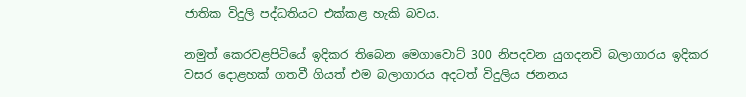ජාතික විදුලි පද්ධතියට එක්කළ හැකි බවය.

නමුත් කෙරවළපිටියේ ඉදිකර තිබෙන මෙගාවොට් 300 නිපදවන යුගදනවි බලාගාරය ඉදිකර වසර දොළහක් ගතවී ගියත් එම බලාගාරය අදටත් විදුලිය ජනනය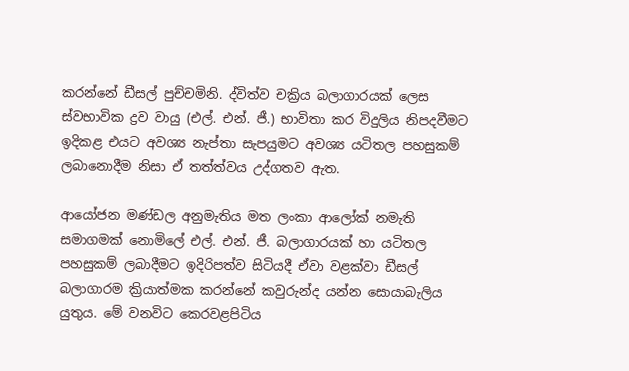කරන්නේ ඩීසල් පුච්චමිනි. ද්විත්ව චක්‍රිය බලාගාරයක් ලෙස ස්වභාවික ද්‍රව වායු (එල්. එන්. ජී.) භාවිතා කර විදුලිය නිපදවීමට ඉදිකළ එයට අවශ්‍ය නැප්තා සැපයුමට අවශ්‍ය යටිතල පහසුකම් ලබානොදීම නිසා ඒ තත්ත්වය උද්ගතව ඇත.

ආයෝජන මණ්ඩල අනුමැතිය මත ලංකා ආලෝක් නමැති සමාගමක් නොමිලේ එල්. එන්. ජී. බලාගාරයක් හා යටිතල පහසුකම් ලබාදීමට ඉදිරිපත්ව සිටියදී ඒවා වළක්වා ඩීසල් බලාගාරම ක්‍රියාත්මක කරන්නේ කවුරුන්ද යන්න සොයාබැලිය යුතුය. මේ වනවිට කෙරවළපිටිය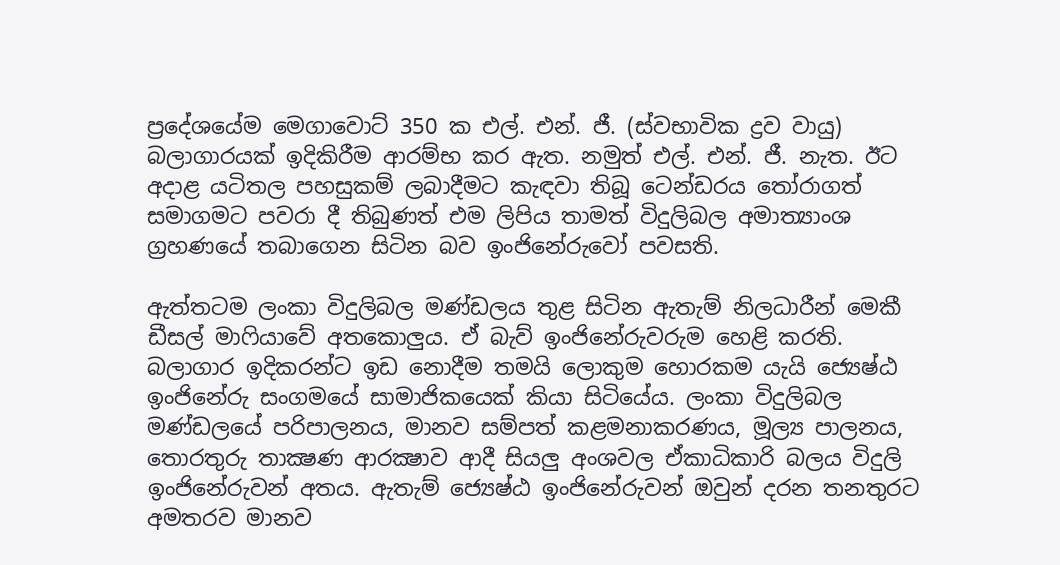ප්‍රදේශයේම මෙගාවොට් 350 ක එල්. එන්. ජී. (ස්වභාවික ද්‍රව වායු) බලාගාරයක් ඉදිකිරීම ආරම්භ කර ඇත. නමුත් එල්. එන්. ජී. නැත. ඊට අදාළ යටිතල පහසුකම් ලබාදීමට කැඳවා තිබූ ටෙන්ඩරය තෝරාගත් සමාගමට පවරා දී තිබුණත් එම ලිපිය තාමත් විදුලිබල අමාත්‍යාංශ ග්‍රහණයේ තබාගෙන සිටින බව ඉංජිනේරුවෝ පවසති.

ඇත්තටම ලංකා විදුලිබල මණ්ඩලය තුළ සිටින ඇතැම් නිලධාරීන් මෙකී ඩීසල් මාෆියාවේ අතකොලුය. ඒ බැව් ඉංජිනේරුවරුම හෙළි කරති. බලාගාර ඉදිකරන්ට ඉඩ නොදීම තමයි ලොකුම හොරකම යැයි ජ්‍යෙෂ්ඨ ඉංජිනේරු සංගමයේ සාමාජිකයෙක් කියා සිටියේය. ලංකා විදුලිබල මණ්ඩලයේ පරිපාලනය, මානව සම්පත් කළමනාකරණය, මූල්‍ය පාලනය, තොරතුරු තාක්‍ෂණ ආරක්‍ෂාව ආදී සියලු අංශවල ඒකාධිකාරි බලය විදුලි ඉංජිනේරුවන් අතය. ඇතැම් ජ්‍යෙෂ්ඨ ඉංජිනේරුවන් ඔවුන් දරන තනතුරට අමතරව මානව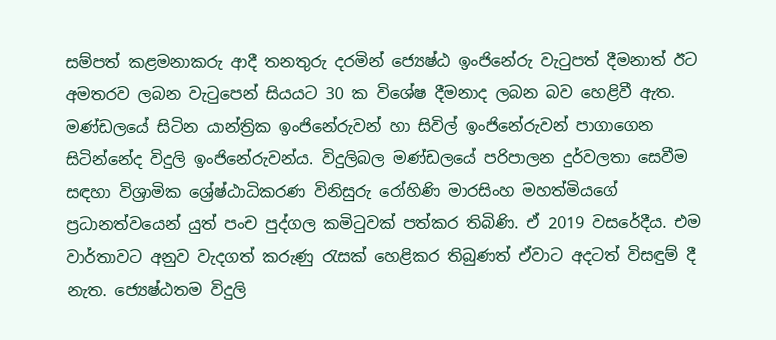සම්පත් කළමනාකරු ආදී තනතුරු දරමින් ජ්‍යෙෂ්ඨ ඉංජිනේරු වැටුපත් දීමනාත් ඊට අමතරව ලබන වැටුපෙන් සියයට 30 ක විශේෂ දීමනාද ලබන බව හෙළිවී ඇත. මණ්ඩලයේ සිටින යාන්ත්‍රික ඉංජිනේරුවන් හා සිවිල් ඉංජිනේරුවන් පාගාගෙන සිටින්නේද විදුලි ඉංජිනේරුවන්ය. විදුලිබල මණ්ඩලයේ පරිපාලන දුර්වලතා සෙවීම සඳහා විශ්‍රාමික ශ්‍රේෂ්ඨාධිකරණ විනිසුරු රෝහිණි මාරසිංහ මහත්මියගේ ප්‍රධානත්වයෙන් යුත් පංච පුද්ගල කමිටුවක් පත්කර තිබිණි. ඒ 2019 වසරේදීය. එම වාර්තාවට අනුව වැදගත් කරුණු රැසක් හෙළිකර තිබුණත් ඒවාට අදටත් විසඳුම් දී නැත. ජ්‍යෙෂ්ඨතම විදුලි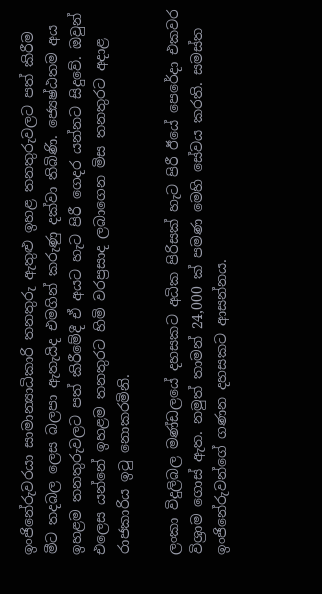ඉංජිනේරුවරයා සාමාන්‍යාධිකාරි තනතුරු ඇතුළු ඉහළ තනතුරුවලට පත් කිරීම මීට තදබල ලෙස බලපා ඇතැයිද එමගින් කරුණු දක්වා තිබිණි. ජ්‍යෙෂ්ඨතම අය ඉහළම තනතුරුවලට පත් කිරීමේදී ඒ අයට හැට පිරී ගෙදර යන්නට සිදුවේ. ඔවුන් එලෙස යන්නේ ඉහළම තනතුරට හිමි වරප්‍රසාද ලබාගෙන මිස තනතුරට අදාළ රාජකාරිය ඉටු නොකරමිනි.

ලංකා විදුලිබල මණ්ඩලයේ දහසකට අධික පිරිසක් හැට පිරී ඊයේ පෙරේදා එකවර විශ්‍රාම ගොස් ඇත. නමුත් තාමන් 24,000 ක් පමණ මෙහි සේවය කරති. සමස්ත ඉංජිනේරුවන්ගේ ගණන දහසකට ආසන්නය.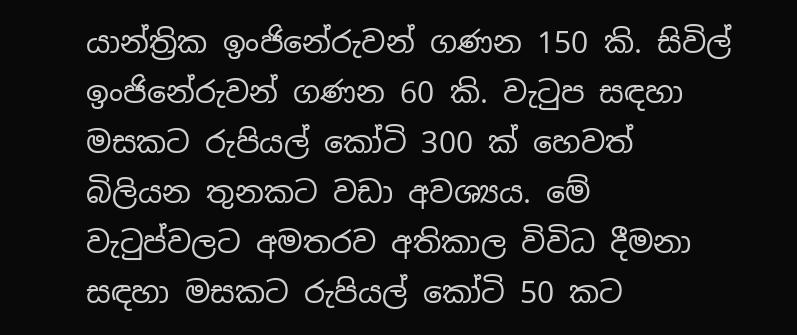යාන්ත්‍රික ඉංජිනේරුවන් ගණන 150 කි. සිවිල් ඉංජිනේරුවන් ගණන 60 කි. වැටුප සඳහා මසකට රුපියල් කෝටි 300 ක් හෙවත් බිලියන තුනකට වඩා අවශ්‍යය. මේ වැටුප්වලට අමතරව අතිකාල විවිධ දීමනා සඳහා මසකට රුපියල් කෝටි 50 කට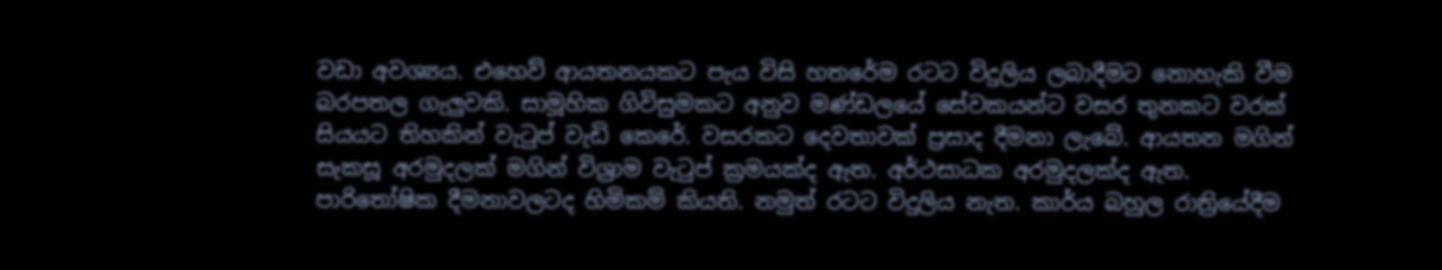වඩා අවශ්‍යය. එහෙව් ආයතනයකට පැය විසි හතරේම රටට විදුලිය ලබාදීමට නොහැකි වීම බරපතල ගැලුවකි. සාමූහික ගිවිසුමකට අනුව මණ්ඩලයේ සේවකයන්ට වසර තුනකට වරක් සියයට තිහකින් වැටුප් වැඩි කෙරේ. වසරකට දෙවතාවක් ප්‍රසාද දීමනා ලැබේ. ආයතන මගින් සැකසූ අරමුදලක් මගින් විශ්‍රාම වැටුප් ක්‍රමයක්ද ඇත. අර්ථසාධක අරමුදලක්ද ඇත. පාරිතෝෂික දීමනාවලටද හිමිකම් කියති. නමුත් රටට විදුලිය නැත. කාර්ය බහුල රාත්‍රියේදීම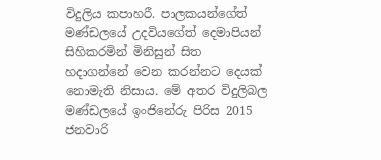විදුලිය කපාහරී. පාලකයන්ගේත් මණ්ඩලයේ උදවියගේත් දෙමාපියන් සිහිකරමින් මිනිසුන් සිත හදාගන්නේ වෙන කරන්නට දෙයක් නොමැති නිසාය. මේ අතර විදුලිබල මණ්ඩලයේ ඉංජිනේරු පිරිස 2015 ජනවාරි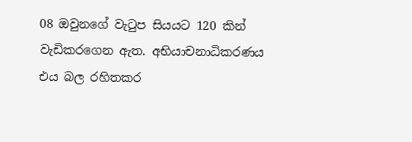08 ඔවුනගේ වැටුප සියයට 120 කින් වැඩිකරගෙන ඇත. අභියාචනාධිකරණය එය බල රහිතකර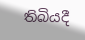තිබියදී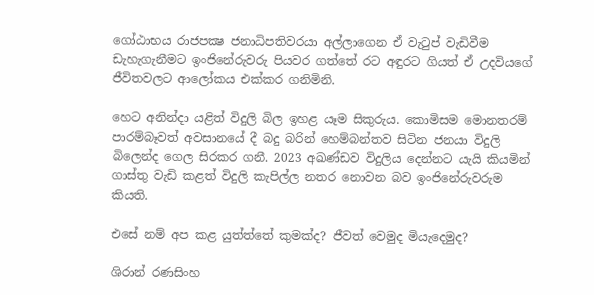ගෝඨාභය රාජපක්‍ෂ ජනාධිපතිවරයා අල්ලාගෙන ඒ වැටුප් වැඩිවීම ඩැහැගැනීමට ඉංජිනේරුවරු පියවර ගත්තේ රට අඳුරට ගියත් ඒ උදවියගේ ජීවිතවලට ආලෝකය එක්කර ගනිමිනි.

හෙට අනින්දා යළිත් විදුලි බිල ඉහළ යෑම සිකුරුය. කොමිසම මොනතරම් පාරම්බෑවත් අවසානයේ දී බදු බරින් හෙම්බන්තව සිටින ජනයා විදුලි බිලෙන්ද ගෙල සිරකර ගනී. 2023 අඛණ්ඩව විදුලිය දෙන්නට යැයි කියමින් ගාස්තු වැඩි කළත් විදුලි කැපිල්ල නතර නොවන බව ඉංජිනේරුවරුම කියති.

එසේ නම් අප කළ යුත්ත්තේ කුමක්ද? ජීවත් වෙමුද මියැදෙමුද?

ශිරාන් රණසිංහ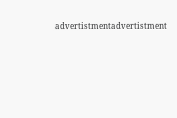advertistmentadvertistment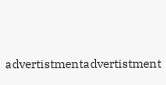advertistmentadvertistment